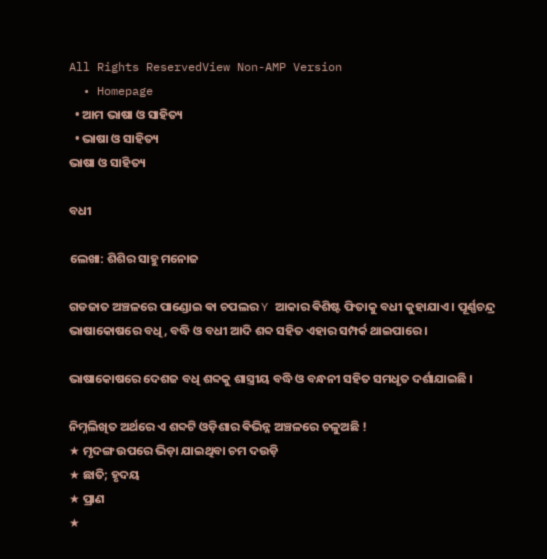All Rights ReservedView Non-AMP Version
  • Homepage
  • ଆମ ଭାଷା ଓ ସାହିତ୍ୟ
  • ଭାଷା ଓ ସାହିତ୍ୟ
ଭାଷା ଓ ସାହିତ୍ୟ

ବଧୀ

ଲେଖା: ଶିଶିର ସାହୁ ମନୋଜ

ଗଡଜାତ ଅଞ୍ଚଳରେ ପାଣ୍ଡୋଇ ଵା ଚପଲର Y ଆକାର ଵିଶିଷ୍ଟ ଫିତାକୁ ବଧୀ କୁହାଯାଏ । ପୂର୍ଣ୍ଣଚନ୍ଦ୍ର ଭାଷାକୋଷରେ ବଧି, ବଦ୍ଧି ଓ ବଧୀ ଆଦି ଶବ୍ଦ ସହିତ ଏହାର ସମ୍ପର୍କ ଥାଇପାରେ ।

ଭାଷାକୋଷରେ ଦେଶଜ ବଧି ଶବ୍ଦକୁ ଶାସ୍ତ୍ରୀୟ ବଦ୍ଧି ଓ ବନ୍ଧନୀ ସହିତ ସମଧୃତ ଦର୍ଶାଯାଇଛି ।

ନିମ୍ନଲିଖିତ ଅର୍ଥରେ ଏ ଶବ୍ଦଟି ଓଡ଼ିଶାର ଵିଭିନ୍ନ ଅଞ୍ଚଳରେ ଚଳୁଅଛି !
★ ମୃଦଙ୍ଗ ଉପରେ ଭିଡ଼ା ଯାଇଥିବା ଚମ ଦଉଡ଼ି
★ ଛାତି; ହୃଦୟ
★ ପ୍ରାଣ
★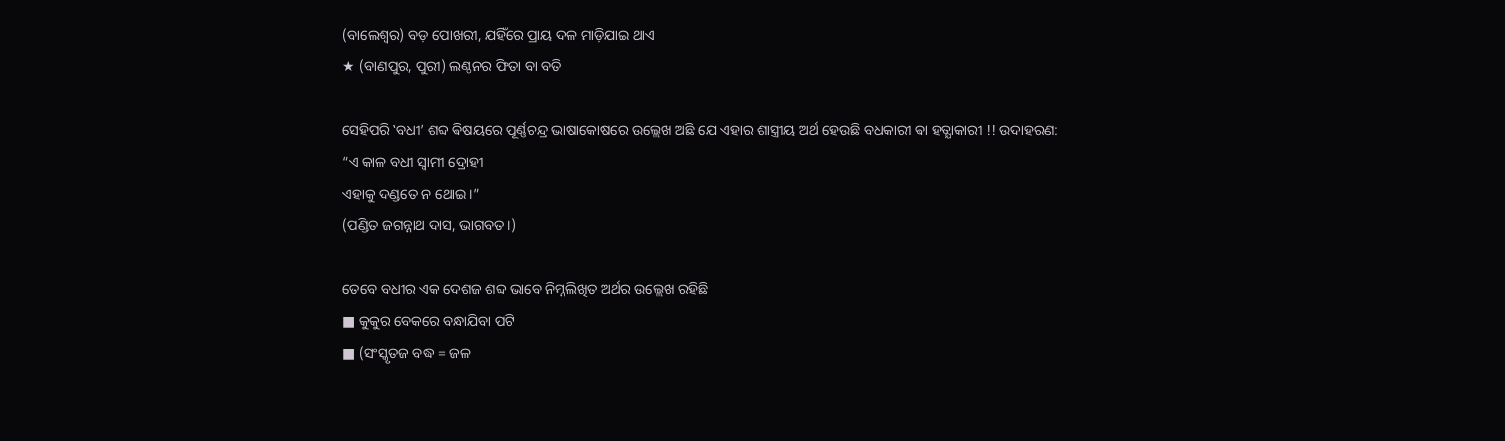(ବାଲେଶ୍ବର) ବଡ଼ ପୋଖରୀ, ଯହିଁରେ ପ୍ରାୟ ଦଳ ମାଡ଼ିଯାଇ ଥାଏ
★ (ବାଣପୁର, ପୁରୀ) ଲଣ୍ଠନର ଫିତା ବା ବତି

ସେହିପରି ‛ବଧୀ’ ଶବ୍ଦ ଵିଷୟରେ ପୂର୍ଣ୍ଣଚନ୍ଦ୍ର ଭାଷାକୋଷରେ ଉଲ୍ଲେଖ ଅଛି ଯେ ଏହାର ଶାସ୍ତ୍ରୀୟ ଅର୍ଥ ହେଉଛି ବଧକାରୀ ଵା ହତ୍ଯାକାରୀ !! ଉଦାହରଣ:
“ଏ କାଳ ବଧୀ ସ୍ବାମୀ ଦ୍ରୋହୀ
ଏହାକୁ ଦଣ୍ଡତେ ନ ଥୋଇ।”
(ପଣ୍ଡିତ ଜଗନ୍ନାଥ ଦାସ, ଭାଗବତ।)

ତେବେ ବଧୀର ଏକ ଦେଶଜ ଶବ୍ଦ ଭାବେ ନିମ୍ନଲିଖିତ ଅର୍ଥର ଉଲ୍ଲେଖ ରହିଛି
■ କୁକୁର ବେକରେ ବନ୍ଧାଯିବା ପଟି
■ (ସଂସ୍କୃତଜ ବଦ୍ଧ = ଜଳ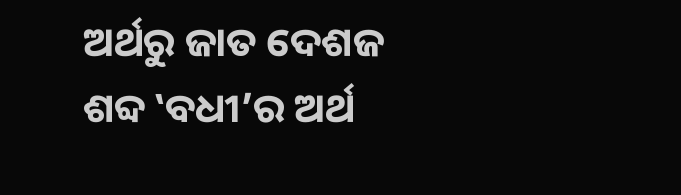ଅର୍ଥରୁ ଜାତ ଦେଶଜ ଶବ୍ଦ ‛ବଧୀ’ର ଅର୍ଥ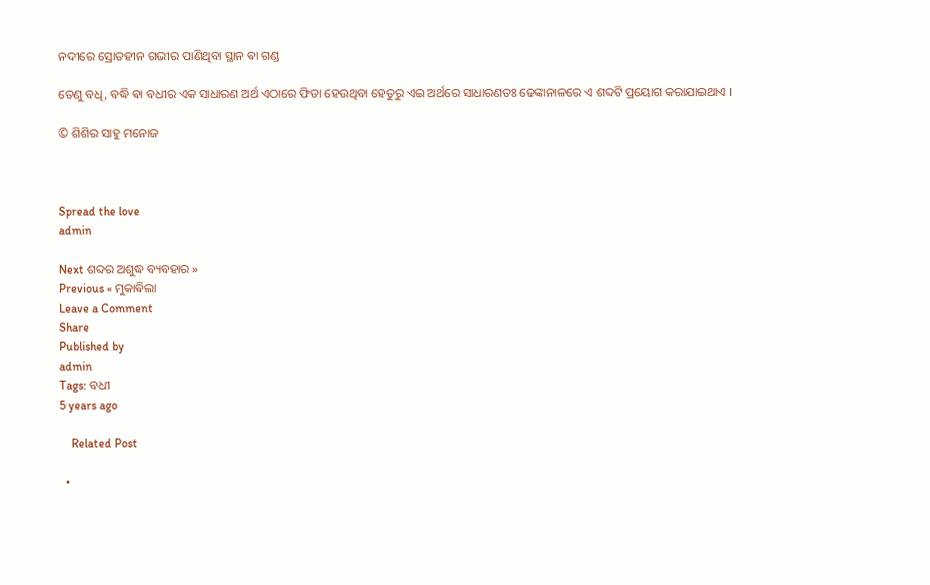ନଦୀରେ ସ୍ରୋତହୀନ ଗଭୀର ପାଣିଥିବା ସ୍ଥାନ ଵା ଗଣ୍ଡ

ତେଣୁ ବଧି, ବଦ୍ଧି ଵା ବଧୀର ଏକ ସାଧାରଣ ଅର୍ଥ ଏଠାରେ ଫିତା ହେଉଥିବା ହେତୁରୁ ଏଇ ଅର୍ଥରେ ସାଧାରଣତଃ ଢେଙ୍କାନାଳରେ ଏ ଶବ୍ଦଟି ପ୍ରୟୋଗ କରାଯାଇଥାଏ ।

© ଶିଶିର ସାହୁ ମନୋଜ



Spread the love
admin

Next ଶବ୍ଦର ଅଶୁଦ୍ଧ ବ୍ୟବହାର »
Previous « ମୁକାଵିଲା
Leave a Comment
Share
Published by
admin
Tags: ବଧୀ
5 years ago

    Related Post

  •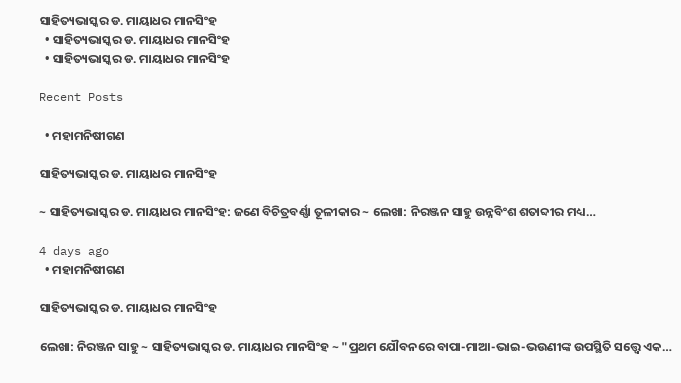ସାହିତ୍ୟଭାସ୍କର ଡ. ମାୟାଧର ମାନସିଂହ
  • ସାହିତ୍ୟଭାସ୍କର ଡ. ମାୟାଧର ମାନସିଂହ
  • ସାହିତ୍ୟଭାସ୍କର ଡ. ମାୟାଧର ମାନସିଂହ

Recent Posts

  • ମହାମନିଷୀଗଣ

ସାହିତ୍ୟଭାସ୍କର ଡ. ମାୟାଧର ମାନସିଂହ

~ ସାହିତ୍ୟଭାସ୍କର ଡ. ମାୟାଧର ମାନସିଂହ: ଜଣେ ବିଚିତ୍ରବର୍ଣ୍ଣା ତୂଳୀକାର ~ ଲେଖା: ନିରଞ୍ଜନ ସାହୁ ଉନ୍ନବିଂଶ ଶତାବ୍ଦୀର ମଧ୍ୟ…

4 days ago
  • ମହାମନିଷୀଗଣ

ସାହିତ୍ୟଭାସ୍କର ଡ. ମାୟାଧର ମାନସିଂହ

ଲେଖା: ନିରଞ୍ଜନ ସାହୁ ~ ସାହିତ୍ୟଭାସ୍କର ଡ. ମାୟାଧର ମାନସିଂହ ~ "ପ୍ରଥମ ଯୌବନରେ ବାପା-ମାଆ-ଭାଇ-ଭଉଣୀଙ୍କ ଉପସ୍ଥିତି ସତ୍ତ୍ୱେ ଏକ…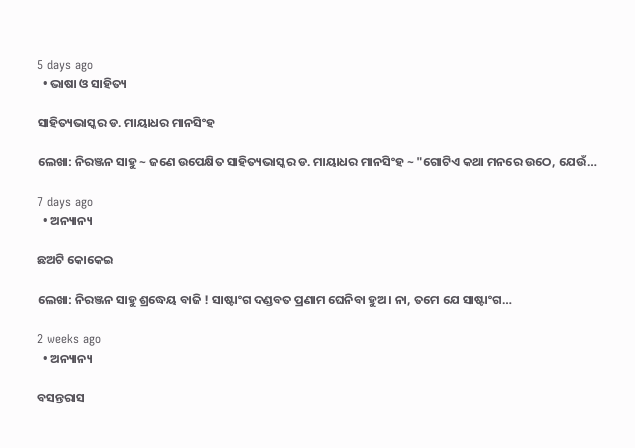5 days ago
  • ଭାଷା ଓ ସାହିତ୍ୟ

ସାହିତ୍ୟଭାସ୍କର ଡ. ମାୟାଧର ମାନସିଂହ

ଲେଖା: ନିରଞ୍ଜନ ସାହୁ ~ ଜଣେ ଉପେକ୍ଷିତ ସାହିତ୍ୟଭାସ୍କର ଡ. ମାୟାଧର ମାନସିଂହ ~ "ଗୋଟିଏ କଥା ମନରେ ଉଠେ, ଯେଉଁ…

7 days ago
  • ଅନ୍ୟାନ୍ୟ

ଛଅଟି କୋକେଇ

ଲେଖା: ନିରଞ୍ଜନ ସାହୁ ଶ୍ରଦ୍ଧେୟ ବାଜି ! ସାଷ୍ଟାଂଗ ଦଣ୍ଡବତ ପ୍ରଣାମ ଘେନିବା ହୁଅ। ନା, ତମେ ଯେ ସାଷ୍ଟାଂଗ…

2 weeks ago
  • ଅନ୍ୟାନ୍ୟ

ବସନ୍ତରାସ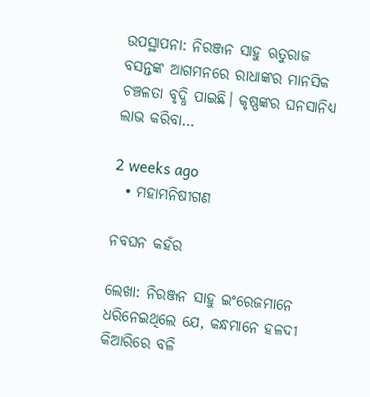ଉପସ୍ଥାପନା: ନିରଞ୍ଜନ ସାହୁ ଋତୁରାଜ ବସନ୍ତଙ୍କ ଆଗମନରେ ରାଧାଙ୍କର ମାନସିକ ଚଞ୍ଚଳତା ବୃଦ୍ଧି ପାଇଛି। କୃଷ୍ଣଙ୍କର ଘନସାନିଧ୍ୟ ଲାଭ କରିବା…

2 weeks ago
  • ମହାମନିଷୀଗଣ

ନବଘନ କହଁର

ଲେଖା: ନିରଞ୍ଜନ ସାହୁ ଇଂରେଜମାନେ ଧରିନେଇଥିଲେ ଯେ, କନ୍ଧମାନେ ହଳଦୀ କିଆରିରେ ବଳି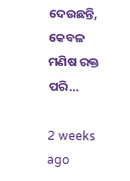ଦେଉଛନ୍ତି, କେବଳ ମଣିଷ ରକ୍ତ ପରି…

2 weeks ago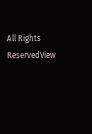All Rights ReservedView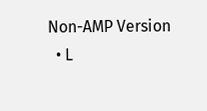Non-AMP Version
  • L